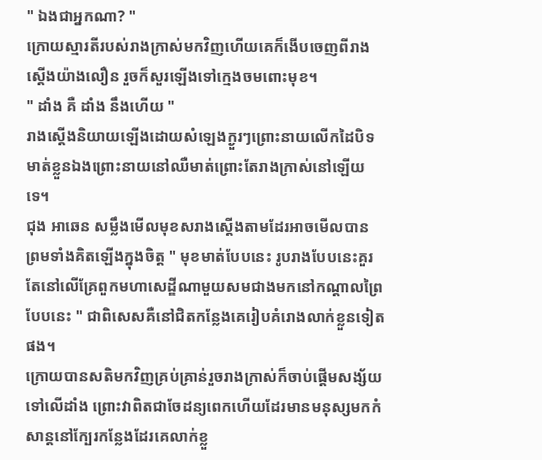" ឯងជាអ្នកណា? "
ក្រោយស្មារតីរបស់រាងក្រាស់មកវិញហើយគេក៏ងើបចេញពីរាងស្ដើងយ៉ាងលឿន រួចក៏សួរឡើងទៅក្មេងចមពោះមុខ។
" ដាំង គឺ ដាំង នឹងហើយ "
រាងស្ដើងនិយាយឡើងដោយសំឡេងក្ងួរៗព្រោះនាយលើកដៃបិទមាត់ខ្លួនឯងព្រោះនាយនៅឈឺមាត់ព្រោះតែរាងក្រាស់នៅឡើយទេ។
ជុង អាឆេន សម្លឹងមើលមុខសរាងស្ដើងតាមដែរអាចមើលបាន ព្រមទាំងគិតឡើងក្នុងចិត្ត " មុខមាត់បែបនេះ រូបរាងបែបនេះគួរតែនៅលើគ្រែពួកមហាសេដ្ឌីណាមួយសមជាងមកនៅកណ្ដាលព្រៃបែបនេះ " ជាពិសេសគឺនៅជិតកន្លែងគេរៀបគំរោងលាក់ខ្លួនទៀតផង។
ក្រោយបានសតិមកវិញគ្រប់គ្រាន់រួចរាងក្រាស់ក៏ចាប់ផ្ដើមសង្ស័យទៅលើដាំង ព្រោះវាពិតជាចែដន្យពេកហើយដែរមានមនុស្សមកកំសាន្ដនៅក្បែរកន្លែងដែរគេលាក់ខ្លួ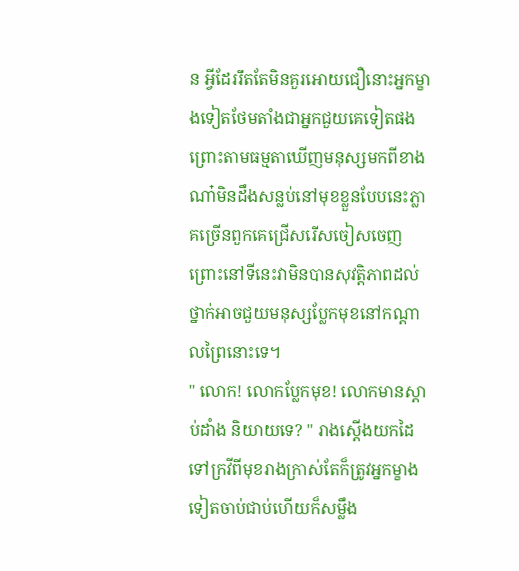ន អ្វីដែររឹតតែមិនគួរអោយជឿនោះអ្នកម្ខាងទៀតថែមតាំងជាអ្នកជួយគេទៀតផង ព្រោះតាមធម្មតាឃើញមនុស្សមកពីខាងណា៎មិនដឹងសន្លប់នៅមុខខ្លួនបែបនេះភ្លាគច្រើនពួកគេជ្រើសរើសចៀសចេញព្រោះនៅទីនេះវាមិនបានសុវត្តិភាពដល់ថ្នាក់អាចជួយមនុស្សប្លែកមុខនៅកណ្ដាលព្រៃនោះទេ។
" លោក! លោកប្លែកមុខ! លោកមានស្ដាប់ដាំង និយាយទេ? " រាងស្ដើងយកដៃទៅក្រវីពីមុខរាងក្រាស់តែក៏ត្រូវអ្នកម្ខាងទៀតចាប់ជាប់ហើយក៏សម្លឹង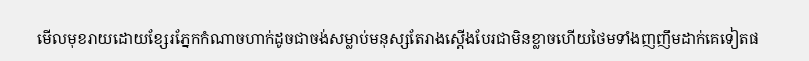មើលមុខរាយដោយខ្សែរភ្នែកកំណាចហាក់ដូចជាចង់សម្លាប់មនុស្សតែរាងស្ដើងបែរជាមិនខ្លាចហើយថៃមទាំងញញឹមដាក់គេទៀតផ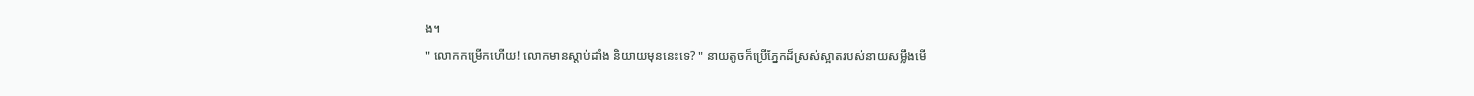ង។
" លោកកម្រើកហើយ! លោកមានស្ដាប់ដាំង និយាយមុននេះទេ? " នាយតូចក៏ប្រើភ្នែកដ៏ស្រស់ស្អាតរបស់នាយសម្លឹងមើ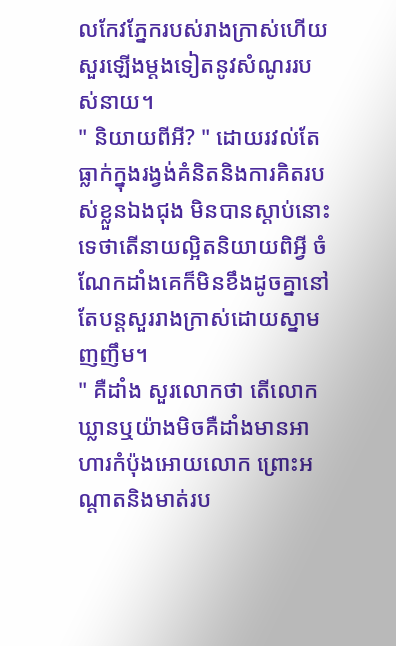លកែវភ្នែករបស់រាងក្រាស់ហើយសួរឡើងម្ដងទៀតនូវសំណូររបស់នាយ។
" និយាយពីអី? " ដោយរវល់តែធ្លាក់ក្នុងរង្វង់គំនិតនិងការគិតរបស់ខ្លួនឯងជុង មិនបានស្ដាប់នោះទេថាតើនាយល្អិតនិយាយពិអ្វី ចំណែកដាំងគេក៏មិនខឹងដូចគ្នានៅតែបន្ដសួររាងក្រាស់ដោយស្នាមញញឹម។
" គឺដាំង សួរលោកថា តើលោកឃ្លានឬយ៉ាងមិចគឺដាំងមានអាហារកំប៉ុងអោយលោក ព្រោះអណ្ដាតនិងមាត់រប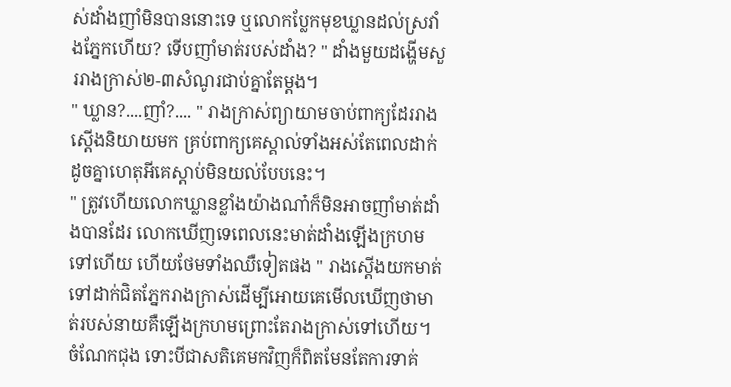ស់ដាំងញាំមិនបាននោះទេ ឬលោកប្លែកមុខឃ្លានដល់ស្រវាំងភ្នែកហើយ? ទើបញាំមាត់របស់ដាំង? " ដាំងមួយដង្ហើមសួររាងក្រាស់២-៣សំណូរជាប់គ្នាតែម្ដង។
" ឃ្លាន?....ញាំ?.... " រាងក្រាស់ព្យាយាមចាប់ពាក្យដែររាងស្ដើងនិយាយមក គ្រប់ពាក្យគេស្គាល់ទាំងអស់តែពេលដាក់ដូចគ្នាហេតុអីគេស្ដាប់មិនយល់បែបនេះ។
" ត្រូវហើយលោកឃ្លានខ្លាំងយ៉ាងណា៎ក៏មិនអាចញាំមាត់ដាំងបានដែរ លោកឃើញទេពេលនេះមាត់ដាំងឡើងក្រហមទៅហើយ ហើយថែមទាំងឈឺទៀតផង " រាងស្ដើងយកមាត់ទៅដាក់ជិតភ្នែករាងក្រាស់ដើម្បីអោយគេមើលឃើញថាមាត់របស់នាយគឺឡើងក្រហមព្រោះតែរាងក្រាស់ទៅហើយ។
ចំណែកជុង ទោះបីជាសតិគេមកវិញក៏ពិតមែនតែការទាគ់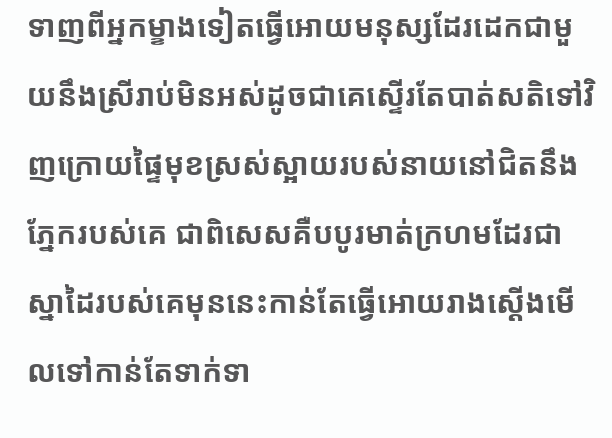ទាញពីអ្នកម្ខាងទៀតធ្វើអោយមនុស្សដែរដេកជាមួយនឹងស្រីរាប់មិនអស់ដូចជាគេស្ទើរតែបាត់សតិទៅវិញក្រោយផ្ទៃមុខស្រស់ស្អាយរបស់នាយនៅជិតនឹងភ្នែករបស់គេ ជាពិសេសគឺបបូរមាត់ក្រហមដែរជាស្នាដៃរបស់គេមុននេះកាន់តែធ្វើអោយរាងស្ដើងមើលទៅកាន់តែទាក់ទា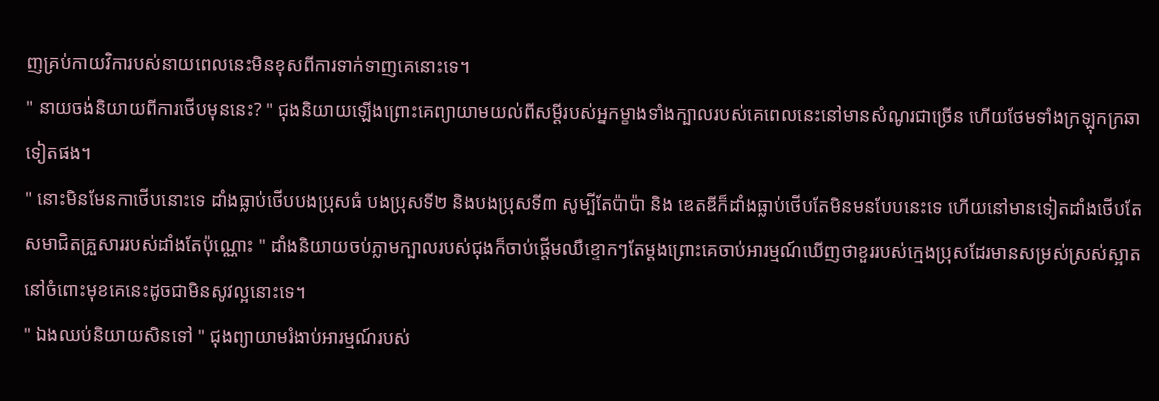ញគ្រប់កាយវិការបស់នាយពេលនេះមិនខុសពីការទាក់ទាញគេនោះទេ។
" នាយចង់និយាយពីការថើបមុននេះ? " ជុងនិយាយឡើងព្រោះគេព្យាយាមយល់ពីសម្ដីរបស់អ្នកម្ខាងទាំងក្បាលរបស់គេពេលនេះនៅមានសំណូរជាច្រើន ហើយថែមទាំងក្រឡុកក្រឆាទៀតផង។
" នោះមិនមែនកាថើបនោះទេ ដាំងធ្លាប់ថើបបងប្រុសធំ បងប្រុសទី២ និងបងប្រុសទី៣ សូម្បីតែប៉ាប៉ា និង ឌេតឌីក៏ដាំងធ្លាប់ថើបតែមិនមនបែបនេះទេ ហើយនៅមានទៀតដាំងថើបតែសមាជិតគ្រួសាររបស់ដាំងតែប៉ុណ្ណោះ " ដាំងនិយាយចប់ភ្លាមក្បាលរបស់ជុងក៏ចាប់ផ្ដើមឈឺខ្ទោកៗតែម្ដងព្រោះគេចាប់អារម្មណ៍ឃើញថាខួររបស់ក្មេងប្រុសដែរមានសម្រស់ស្រស់ស្អាតនៅចំពោះមុខគេនេះដូចជាមិនសូវល្អនោះទេ។
" ឯងឈប់និយាយសិនទៅ " ជុងព្យាយាមរំងាប់អារម្មណ៍របស់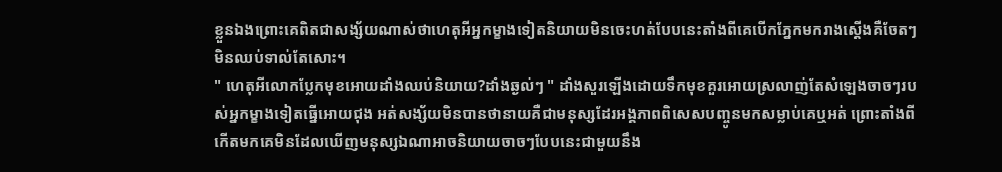ខ្លួនឯងព្រោះគេពិតជាសង្ស័យណាស់ថាហេតុអីអ្នកម្ខាងទៀតនិយាយមិនចេះហត់បែបនេះតាំងពីគេបើកភ្នែកមករាងស្ដើងគឺចែតៗមិនឈប់ទាល់តែសោះ។
" ហេតុអីលោកប្លែកមុខអោយដាំងឈប់និយាយ?ដាំងឆ្ងល់ៗ " ដាំងសួរឡើងដោយទឹកមុខគួរអោយស្រលាញ់តែសំឡេងចាចៗរបស់អ្នកម្ខាងទៀតធ្នើអោយជុង អត់សង្ស័យមិនបានថានាយគឺជាមនុស្សដែរអង្គភាពពិសេសបញ្ចូនមកសម្លាប់គេឬអត់ ព្រោះតាំងពីកើតមកគេមិនដែលឃើញមនុស្សឯណាអាចនិយាយចាចៗបែបនេះជាមួយនឹង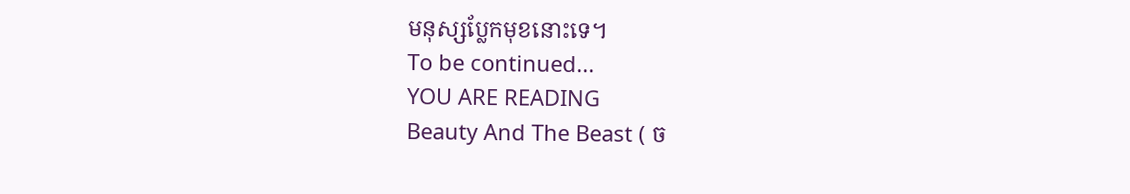មនុស្សប្លែកមុខនោះទេ។
To be continued...
YOU ARE READING
Beauty And The Beast ( ច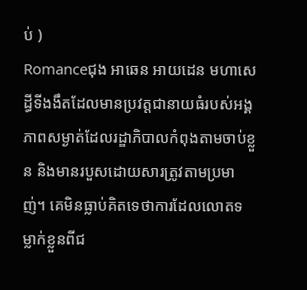ប់ )
Romanceជុង អាឆេន អាយដេន មហាសេដ្ធីទីងងឹតដែលមានប្រវត្តជានាយធំរបស់អង្គភាពសម្ងាត់ដែលរដ្ឌាភិបាលកំពុងតាមចាប់ខ្លួន និងមានរបួសដោយសារត្រូវតាមប្រមាញ់។ គេមិនធ្លាប់គិតទេថាការដែលលោតទម្លាក់ខ្លួនពីជ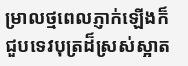ម្រាលថ្មពេលភ្ញាក់ឡើងក៏ជួបទេវបុត្រដ៏ស្រស់ស្អាត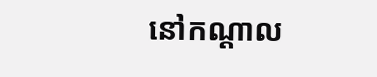នៅកណ្ដាល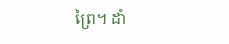ព្រៃ។ ដាំ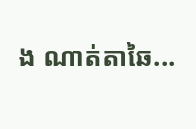ង ណាត់តាឆៃ...